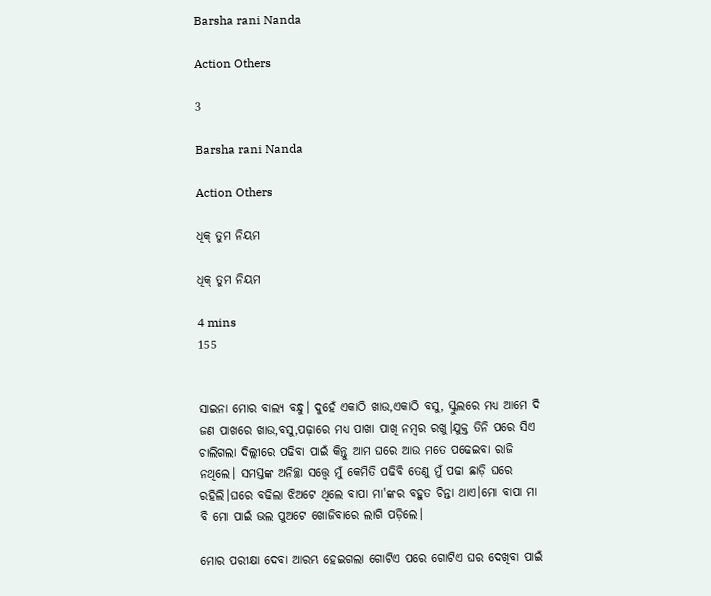Barsha rani Nanda

Action Others

3

Barsha rani Nanda

Action Others

ଧିକ୍ ତୁମ ନିୟମ

ଧିକ୍ ତୁମ ନିୟମ

4 mins
155


ସାଇନା ମୋର ବାଲ୍ୟ ବନ୍ଧୁ। ଦୁହେଁ ଏକାଠି ଖାଉ,ଏକାଠି ବସୁ, ସ୍କୁଲରେ ମଧ୍ୟ ଆମେ ଦି ଜଣ ପାଖରେ ଖାଉ,ବସୁ,ପଢ଼ାରେ ମଧ୍ୟ ପାଖା ପାଖି ନମ୍ବର ରଖୁ।ଯୁକ୍ତ ତିନି ପରେ ସିଏ ଚାଲିଗଲା ଦିଲ୍ଲୀରେ ପଢିବା ପାଇଁ କିନ୍ତୁ ଆମ ଘରେ ଆଉ ମତେ ପଢେଇବା ରାଜି ନଥିଲେ। ସମସ୍ତଙ୍କ ଅନିଚ୍ଛା ସତ୍ତ୍ବେ ମୁଁ କେମିତି ପଢିବି ତେଣୁ ମୁଁ ପଢା ଛାଡ଼ି ଘରେ ରହିଲି।ଘରେ ବଢିଲା ଝିଅଟେ ଥିଲେ ବାପା ମା'ଙ୍କର ବହୁତ ଚିନ୍ତା ଥାଏ।ମୋ ବାପା ମା ବି ମୋ ପାଇଁ ଭଲ ପୁଅଟେ ଖୋଜିବାରେ ଲାଗି ପଡ଼ିଲେ।

ମୋର ପରୀକ୍ଷା ଦେବା ଆରମ୍ଭ ହେଇଗଲା ଗୋଟିଏ ପରେ ଗୋଟିଏ ଘର ଦେଖିବା ପାଇଁ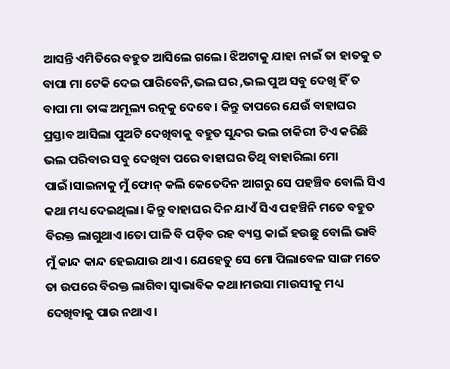ଆସନ୍ତି ଏମିତିରେ ବହୁତ ଆସିଲେ ଗଲେ। ଝିଅଟାକୁ ଯାହା ନାଇଁ ତା ହାତକୁ ତ ବାପା ମା ଟେକି ଦେଇ ପାରିବେନି,ଭଲ ଘର ,ଭଲ ପୁଅ ସବୁ ଦେଖି ହିଁ ତ ବାପା ମା ତାଙ୍କ ଅମୂଲ୍ୟ ରତ୍ନକୁ ଦେବେ। କିନ୍ତୁ ତାପରେ ଯେଉଁ ବାହାଘର ପ୍ରସ୍ତାବ ଆସିଲା ପୁଅଟି ଦେଖିବାକୁ ବହୁତ ସୁନ୍ଦର ଭଲ ଚାକିରୀ ଟିଏ କରିଛି ଭଲ ପରିବାର ସବୁ ଦେଖିବା ପରେ ବାହାଘର ତିଥି ବାହାରିଲା ମୋ ପାଇଁ।ସାଇନାକୁ ମୁଁ ଫୋନ୍ କଲି କେତେଦିନ ଆଗରୁ ସେ ପହଞ୍ଚିବ ବୋଲି ସିଏ କଥା ମଧ୍ୟ ଦେଇଥିଲା। କିନ୍ତୁ ବାହାଘର ଦିନ ଯାଏଁ ସିଏ ପହଞ୍ଚିନି ମତେ ବହୁତ ବିରକ୍ତ ଲାଗୁଥାଏ।ତୋ ପାଳି ବି ପଡ଼ିବ ରହ ବ୍ୟସ୍ତ କାଇଁ ହଉଛୁ ବୋଲି ଭାବି ମୁଁ କାନ୍ଦ କାନ୍ଦ ହେଇଯାଉ ଥାଏ। ଯେହେତୁ ସେ ମୋ ପିଲାବେଳ ସାଙ୍ଗ ମତେ ତା ଉପରେ ବିରକ୍ତ ଲାଗିବା ସ୍ଵାଭାବିକ କଥା।ମଉସା ମାଉସୀକୁ ମଧ୍ୟ ଦେଖିବାକୁ ପାଉ ନଥାଏ।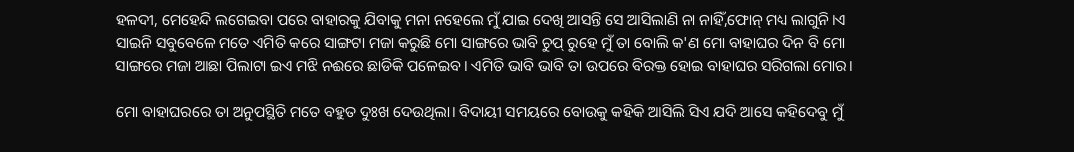ହଳଦୀ, ମେହେନ୍ଦି ଲଗେଇବା ପରେ ବାହାରକୁ ଯିବାକୁ ମନା ନହେଲେ ମୁଁ ଯାଇ ଦେଖି ଆସନ୍ତି ସେ ଆସିଲାଣି ନା ନାହିଁ,ଫୋନ୍ ମଧ୍ୟ ଲାଗୁନି।ଏ ସାଇନି ସବୁବେଳେ ମତେ ଏମିତି କରେ ସାଙ୍ଗଟା ମଜା କରୁଛି ମୋ ସାଙ୍ଗରେ ଭାବି ଚୁପ୍ ରୁହେ ମୁଁ ତା ବୋଲି କ'ଣ ମୋ ବାହାଘର ଦିନ ବି ମୋ ସାଙ୍ଗରେ ମଜା ଆଛା ପିଲାଟା ଇଏ ମଝି ନଈରେ ଛାଡିକି ପଳେଇବ। ଏମିତି ଭାବି ଭାବି ତା ଉପରେ ବିରକ୍ତ ହୋଇ ବାହାଘର ସରିଗଲା ମୋର।

ମୋ ବାହାଘରରେ ତା ଅନୁପସ୍ଥିତି ମତେ ବହୁତ ଦୁଃଖ ଦେଉଥିଲା। ବିଦାୟୀ ସମୟରେ ବୋଉକୁ କହିକି ଆସିଲି ସିଏ ଯଦି ଆସେ କହିଦେବୁ ମୁଁ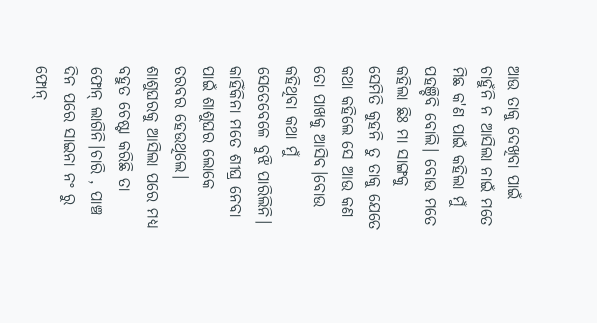ଆଉ ତାକୁ ଦେଖିବା ପାଇଁ ଚାହୁଁନି ନ ଆସିଲା ନାଇଁ ମତେ ମିଛ କ'ଣ ପାଇଁ କହିଲା ମୁଁ ପହଞ୍ଚିବି ବୋଲି। ବୋଉ ମତେ କହିଲା ଛିଃ ମା ସାଙ୍ଗକୁ ସେମିତି କୁହନି ତୁ ତାକୁ ଯେତେ କଥା କହିଲେ ସେ ଆଉ କଣ ତୋ ପାଖକୁ ଆସିବ।ବୋଉ କହିଥିବା କଥା ମୁଁ ସେତେବେଳେ ବୁଝି ପାରିଲିନି। କାହିଁକିନା ମତେ ଶୀଘ୍ର ନେବା ପାଇଁ ଶାଶୁଘର ଲୋକେ ତରବର ହେଉଥିଲେ। ଶାଶୁଘରକୁ ଆସିଲା ପରେ ମଧ୍ୟ ବହୁତ ଚେଷ୍ଟା କରିଛି ତା ଫୋନ୍ ଲାଗିନି।ଚାରି , ପାଞ୍ଚ ଦିନ ପରେ ସାଇନା ନଂ ରୁ ଫୋନ୍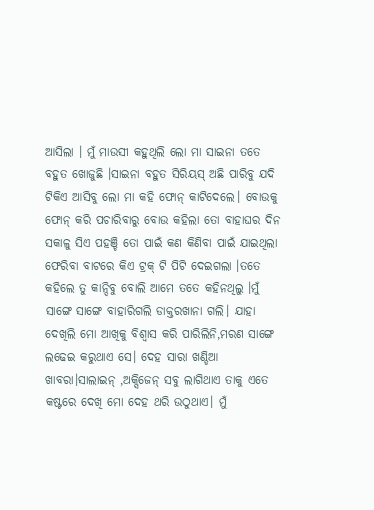ଆସିଲା । ମୁଁ ମାଉସୀ କହୁଥିଲି ଲୋ ମା ସାଇନା ତତେ ବହୁତ ଖୋଜୁଛି ।ସାଇନା ବହୁତ ସିରିୟସ୍ ଅଛି ପାରିବୁ ଯଦି ଟିକିଏ ଆସିବୁ ଲୋ ମା କହି ଫୋନ୍ କାଟିଦେଲେ। ବୋଉକୁ ଫୋନ୍ କରି ପଚାରିବାରୁ ବୋଉ କହିଲା ତୋ ବାହାଘର ଦିନ ସକାଳୁ ସିଏ ପହଞ୍ଚି ତୋ ପାଇଁ କଣ କିଣିବା ପାଇଁ ଯାଇଥିଲା ଫେରିବା ବାଟରେ କିଏ ଟ୍ରକ୍ ଟି ପିଟି ଦେଇଗଲା ।ତତେ କହିଲେ ତୁ କାନ୍ଦିବୁ ବୋଲି ଆମେ ତତେ କହିନଥିଲୁ ।ମୁଁ ସାଙ୍ଗେ ସାଙ୍ଗେ ବାହାରିଗଲି ଡାକ୍ତରଖାନା ଗଲି। ଯାହା ଦେଖିଲି ମୋ ଆଖିକୁ ବିଶ୍ଵାସ କରି ପାରିଲିନି,ମରଣ ସାଙ୍ଗେ ଲଢେଇ କରୁଥାଏ ସେ। ଦେହ ସାରା ଖଣ୍ଡିଆ ଖାବରା।ସାଲାଇନ୍ ,ଅକ୍ସିଜେନ୍ ସବୁ ଲାଗିଥାଏ ତାକୁ ଏତେ କଷ୍ଟରେ ଦେଖି ମୋ ଦେହ ଥରି ଉଠୁଥାଏ। ମୁଁ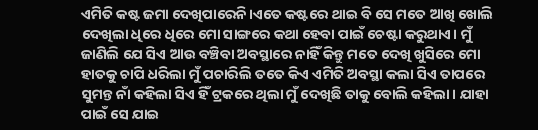ଏମିତି କଷ୍ଟ ଜମା ଦେଖିପାରେନି।ଏତେ କଷ୍ଟରେ ଥାଇ ବି ସେ ମତେ ଆଖି ଖୋଲି ଦେଖିଲା ଧିରେ ଧିରେ ମୋ ସାଙ୍ଗରେ କଥା ହେବା ପାଇଁ ଚେଷ୍ଟା କରୁଥାଏ। ମୁଁ ଜାଣିଲି ଯେ ସିଏ ଆଉ ବଞ୍ଚିବା ଅବସ୍ଥାରେ ନାହିଁ କିନ୍ତୁ ମତେ ଦେଖି ଖୁସିରେ ମୋ ହାତକୁ ଚାପି ଧରିଲା ମୁଁ ପଚାରିଲି ତତେ କିଏ ଏମିତି ଅବସ୍ଥା କଲା ସିଏ ତାପରେ ସୁମନ୍ତ ନାଁ କହିଲା ସିଏ ହିଁ ଟ୍ରକରେ ଥିଲା ମୁଁ ଦେଖିଛି ତାକୁ ବୋଲି କହିଲା। ଯାହା ପାଇଁ ସେ ଯାଇ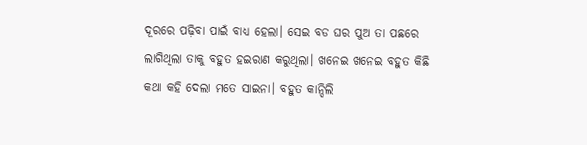ଦୂରରେ ପଢ଼ିବା ପାଇଁ ବାଧ୍ୟ ହେଲା। ସେଇ ବଡ ଘର ପୁଅ ତା ପଛରେ ଲାଗିଥିଲା ତାକୁ ବହୁତ ହଇରାଣ କରୁଥିଲା। ଖନେଇ ଖନେଇ ବହୁତ କିଛି କଥା କହି ଦେଲା ମତେ ସାଇନା। ବହୁତ କାନ୍ଦିଲି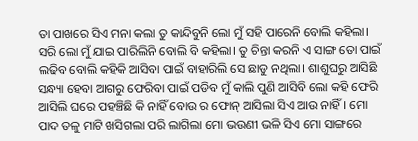ତା ପାଖରେ ସିଏ ମନା କଲା ତୁ କାନ୍ଦିବୁନି ଲୋ ମୁଁ ସହି ପାରେନି ବୋଲି କହିଲା। ସରି ଲୋ ମୁଁ ଯାଇ ପାରିଲିନି ବୋଲି ବି କହିଲା। ତୁ ଚିନ୍ତା କରନି ଏ ସାଙ୍ଗ ତୋ ପାଇଁ ଲଢିବ ବୋଲି କହିକି ଆସିବା ପାଇଁ ବାହାରିଲି ସେ ଛାଡୁ ନଥିଲା। ଶାଶୁଘରୁ ଆସିଛି ସନ୍ଧ୍ୟା ହେବା ଆଗରୁ ଫେରିବା ପାଇଁ ପଡିବ ମୁଁ କାଲି ପୁଣି ଆସିବି ଲୋ କହି ଫେରି ଆସିଲି ଘରେ ପହଞ୍ଚିଛି କି ନାହିଁ ବୋଉ ର ଫୋନ୍ ଆସିଲା ସିଏ ଆଉ ନାହିଁ। ମୋ ପାଦ ତଳୁ ମାଟି ଖସିଗଲା ପରି ଲାଗିଲା ମୋ ଭଉଣୀ ଭଳି ସିଏ ମୋ ସାଙ୍ଗରେ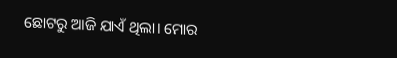ଛୋଟରୁ ଆଜି ଯାଏଁ ଥିଲା। ମୋର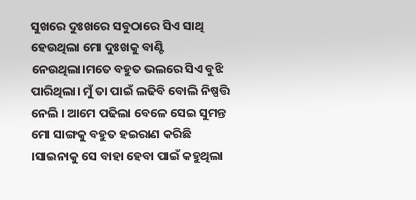ସୁଖରେ ଦୁଃଖରେ ସବୁଠାରେ ସିଏ ସାଥି ହେଉଥିଲା ମୋ ଦୁଃଖକୁ ବାଣ୍ଟି ନେଉଥିଲା।ମତେ ବହୁତ ଭଲରେ ସିଏ ବୁଝି ପାରିଥିଲା। ମୁଁ ତା ପାଇଁ ଲଢିବି ବୋଲି ନିଷ୍ପତ୍ତି ନେଲି । ଆମେ ପଢିଲା ବେଳେ ସେଇ ସୁମନ୍ତ ମୋ ସାଙ୍ଗକୁ ବହୁତ ହଇରାଣ କରିଛି ।ସାଇନାକୁ ସେ ବାହା ହେବା ପାଇଁ କହୁଥିଲା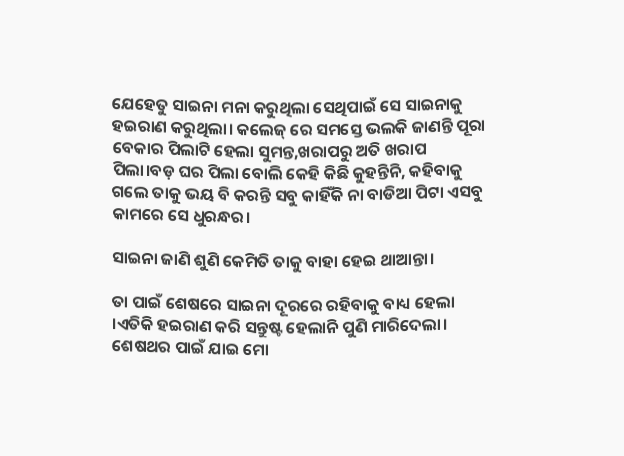ଯେହେତୁ ସାଇନା ମନା କରୁଥିଲା ସେଥିପାଇଁ ସେ ସାଇନାକୁ ହଇରାଣ କରୁଥିଲା। କଲେଜ୍ ରେ ସମସ୍ତେ ଭଲକି ଜାଣନ୍ତି ପୂରା ବେକାର ପିଲାଟି ହେଲା ସୁମନ୍ତ,ଖରାପରୁ ଅତି ଖରାପ ପିଲା।ବଡ଼ ଘର ପିଲା ବୋଲି କେହି କିଛି କୁହନ୍ତିନି, କହିବାକୁ ଗଲେ ତାକୁ ଭୟ ବି କରନ୍ତି ସବୁ କାହିଁକି ନା ବାଡିଆ ପିଟା ଏସବୁ କାମରେ ସେ ଧୁରନ୍ଧର।

ସାଇନା ଜାଣି ଶୁଣି କେମିତି ତାକୁ ବାହା ହେଇ ଥାଆନ୍ତା।

ତା ପାଇଁ ଶେଷରେ ସାଇନା ଦୂରରେ ରହିବାକୁ ବାଧ୍ୟ ହେଲା ।ଏତିକି ହଇରାଣ କରି ସନ୍ତୁଷ୍ଟ ହେଲାନି ପୁଣି ମାରିଦେଲା। ଶେଷଥର ପାଇଁ ଯାଇ ମୋ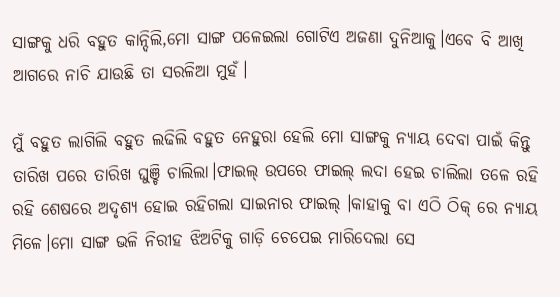ସାଙ୍ଗକୁ ଧରି ବହୁତ କାନ୍ଦିଲି,ମୋ ସାଙ୍ଗ ପଳେଇଲା ଗୋଟିଏ ଅଜଣା ଦୁନିଆକୁ।ଏବେ ବି ଆଖି ଆଗରେ ନାଚି ଯାଉଛି ତା ସରଳିଆ ମୁହଁ।

ମୁଁ ବହୁତ ଲାଗିଲି ବହୁତ ଲଢିଲି ବହୁତ ନେହୁରା ହେଲି ମୋ ସାଙ୍ଗକୁ ନ୍ୟାୟ ଦେବା ପାଇଁ କିନ୍ତୁ ତାରିଖ ପରେ ତାରିଖ ଘୁଞ୍ଚି ଚାଲିଲା‌।ଫାଇଲ୍ ଉପରେ ଫାଇଲ୍ ଲଦା ହେଇ ଚାଲିଲା ତଳେ ରହି ରହି ଶେଷରେ ଅଦୃଶ୍ୟ ହୋଇ ରହିଗଲା ସାଇନାର ଫାଇଲ୍ ।କାହାକୁ ବା ଏଠି ଠିକ୍ ରେ ନ୍ୟାୟ ମିଳେ।ମୋ ସାଙ୍ଗ ଭଳି ନିରୀହ ଝିଅଟିକୁ ଗାଡ଼ି ଚେପେଇ ମାରିଦେଲା ସେ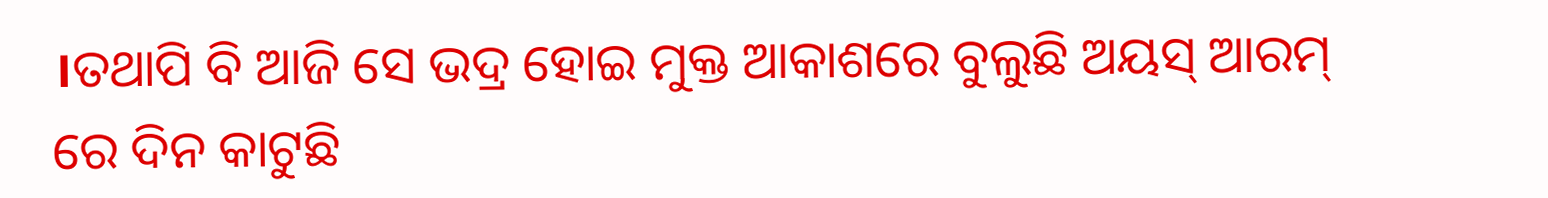।ତଥାପି ବି ଆଜି ସେ ଭଦ୍ର ହୋଇ ମୁକ୍ତ ଆକାଶରେ ବୁଲୁଛି ଅୟସ୍ ଆରମ୍ ରେ ଦିନ କାଟୁଛି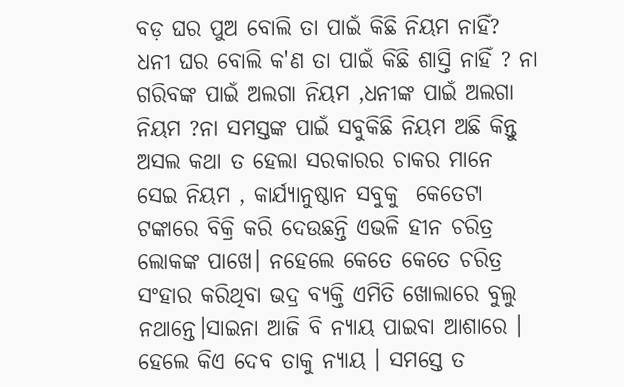ବଡ଼ ଘର ପୁଅ ବୋଲି ତା ପାଇଁ କିଛି ନିୟମ ନାହିଁ? ଧନୀ ଘର ବୋଲି କ'ଣ ତା ପାଇଁ କିଛି ଶାସ୍ତି ନାହିଁ ? ନା ଗରିବଙ୍କ ପାଇଁ ଅଲଗା ନିୟମ ,ଧନୀଙ୍କ ପାଇଁ ଅଲଗା ନିୟମ ?ନା ସମସ୍ତଙ୍କ ପାଇଁ ସବୁକିଛି ନିୟମ ଅଛି କିନ୍ତୁ ଅସଲ କଥା ତ ହେଲା ସରକାରର ଚାକର ମାନେ ସେଇ ନିୟମ , କାର୍ଯ୍ୟାନୁଷ୍ଠାନ ସବୁକୁ  କେତେଟା ଟଙ୍କାରେ ବିକ୍ରି କରି ଦେଉଛନ୍ତି ଏଭଳି ହୀନ ଚରିତ୍ର ଲୋକଙ୍କ ପାଖେ। ନହେଲେ କେତେ କେତେ ଚରିତ୍ର ସଂହାର କରିଥିବା ଭଦ୍ର ବ୍ୟକ୍ତି ଏମିତି ଖୋଲାରେ ବୁଲୁ ନଥାନ୍ତେ।ସାଇନା ଆଜି ବି ନ୍ୟାୟ ପାଇବା ଆଶାରେ । ହେଲେ କିଏ ଦେବ ତାକୁ ନ୍ୟାୟ । ସମସ୍ତେ ତ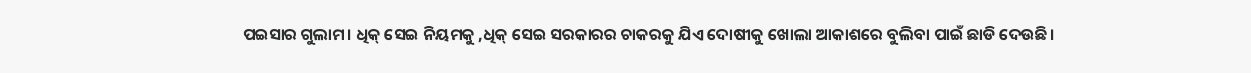ପଇସାର ଗୁଲାମ। ଧିକ୍ ସେଇ ନିୟମକୁ ,ଧିକ୍ ସେଇ ସରକାରର ଚାକରକୁ ଯିଏ ଦୋଷୀକୁ ଖୋଲା ଆକାଶରେ ବୁଲିବା ପାଇଁ ଛାଡି ଦେଉଛି।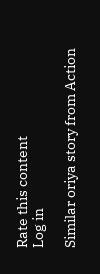Rate this content
Log in

Similar oriya story from Action